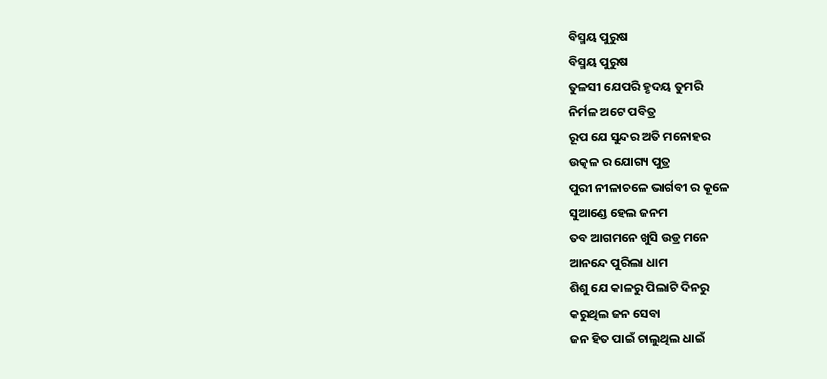ବିସ୍ମୟ ପୁରୁଷ
ବିସ୍ମୟ ପୁରୁଷ
ତୁଳସୀ ଯେପରି ହୃଦୟ ତୁମରି
ନିର୍ମଳ ଅଟେ ପବିତ୍ର
ରୂପ ଯେ ସୁନ୍ଦର ଅତି ମନୋହର
ଉତ୍କଳ ର ଯୋଗ୍ୟ ପୁତ୍ର
ପୁରୀ ନୀଳାଚଳେ ଭାର୍ଗବୀ ର କୂଳେ
ସୁଆଣ୍ଡେ ହେଲ ଜନମ
ତବ ଆଗମନେ ଖୁସି ଉଡ୍ର ମନେ
ଆନନ୍ଦେ ପୁରିଲା ଧାମ
ଶିଶୁ ଯେ କାଳରୁ ପିଲାଟି ଦିନରୁ
କରୁଥିଲ ଜନ ସେବା
ଜନ ହିତ ପାଇଁ ଚାଲୁଥିଲ ଧାଇଁ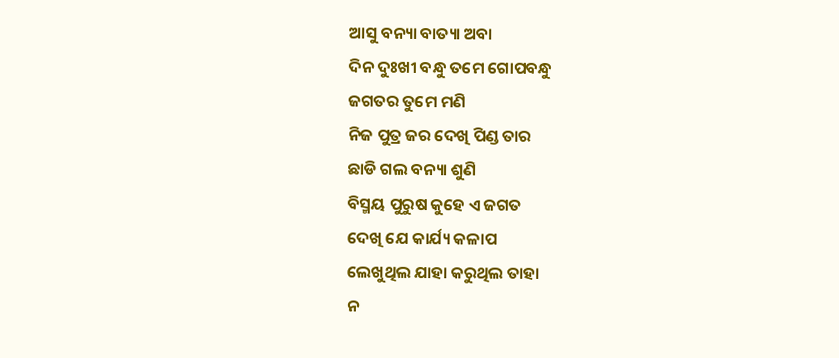ଆସୁ ବନ୍ୟା ବାତ୍ୟା ଅବା
ଦିନ ଦୁଃଖୀ ବନ୍ଧୁ ତମେ ଗୋପବନ୍ଧୁ
ଜଗତର ତୁମେ ମଣି
ନିଜ ପୁତ୍ର ଜର ଦେଖି ପିଣ୍ଡ ତାର
ଛାଡି ଗଲ ବନ୍ୟା ଶୁଣି
ବିସ୍ମୟ ପୁରୁଷ କୁହେ ଏ ଜଗତ
ଦେଖି ଯେ କାର୍ଯ୍ୟ କଳାପ
ଲେଖୁଥିଲ ଯାହା କରୁଥିଲ ତାହା
ନ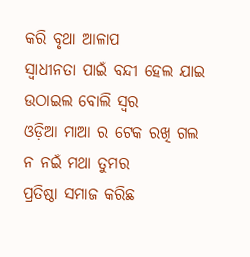କରି ବୃଥା ଆଳାପ
ସ୍ୱାଧୀନତା ପାଇଁ ବନ୍ଦୀ ହେଲ ଯାଇ
ଉଠାଇଲ ବୋଲି ସ୍ୱର
ଓଡ଼ିଆ ମାଆ ର ଟେକ ରଖି ଗଲ
ନ ନଇଁ ମଥା ତୁମର
ପ୍ରତିଷ୍ଠା ସମାଜ କରିଛ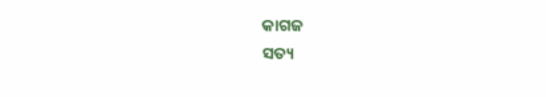କାଗଜ
ସତ୍ୟ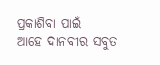ପ୍ରକାଶିବା ପାଇଁ
ଆହେ ଦାନବୀର ସବୁତ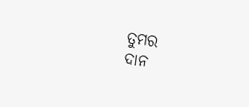ତୁମର
ଦାନ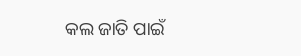କଲ ଜାତି ପାଇଁ